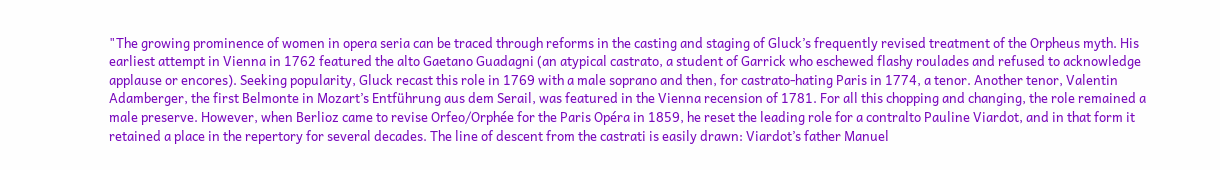"The growing prominence of women in opera seria can be traced through reforms in the casting and staging of Gluck’s frequently revised treatment of the Orpheus myth. His earliest attempt in Vienna in 1762 featured the alto Gaetano Guadagni (an atypical castrato, a student of Garrick who eschewed flashy roulades and refused to acknowledge applause or encores). Seeking popularity, Gluck recast this role in 1769 with a male soprano and then, for castrato-hating Paris in 1774, a tenor. Another tenor, Valentin Adamberger, the first Belmonte in Mozart’s Entführung aus dem Serail, was featured in the Vienna recension of 1781. For all this chopping and changing, the role remained a male preserve. However, when Berlioz came to revise Orfeo/Orphée for the Paris Opéra in 1859, he reset the leading role for a contralto Pauline Viardot, and in that form it retained a place in the repertory for several decades. The line of descent from the castrati is easily drawn: Viardot’s father Manuel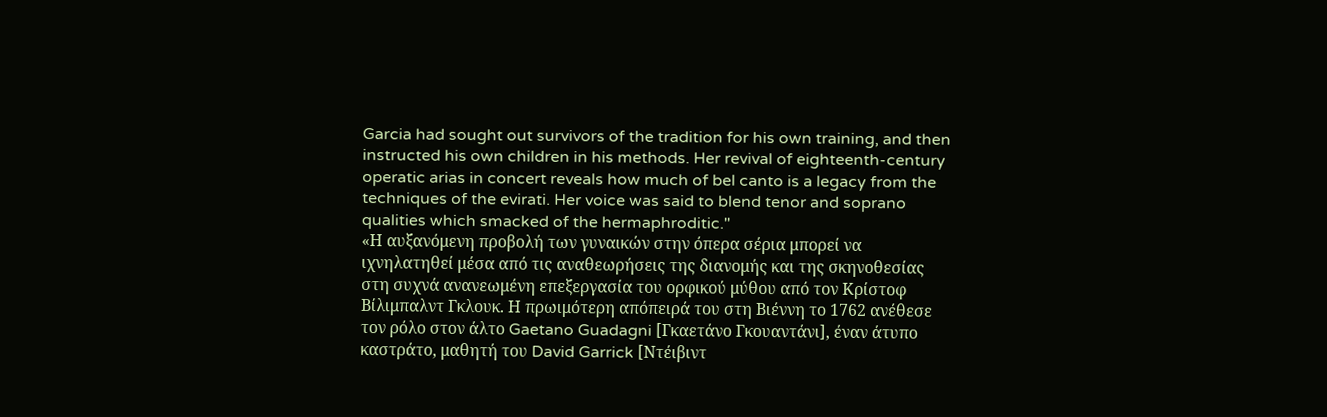Garcia had sought out survivors of the tradition for his own training, and then instructed his own children in his methods. Her revival of eighteenth-century operatic arias in concert reveals how much of bel canto is a legacy from the techniques of the evirati. Her voice was said to blend tenor and soprano qualities which smacked of the hermaphroditic."
«Η αυξανόμενη προβολή των γυναικών στην όπερα σέρια μπορεί να ιχνηλατηθεί μέσα από τις αναθεωρήσεις της διανομής και της σκηνοθεσίας στη συχνά ανανεωμένη επεξεργασία του ορφικού μύθου από τον Κρίστοφ Βίλιμπαλντ Γκλουκ. Η πρωιμότερη απόπειρά του στη Βιέννη το 1762 ανέθεσε τον ρόλο στον άλτο Gaetano Guadagni [Γκαετάνο Γκουαντάνι], έναν άτυπο καστράτο, μαθητή του David Garrick [Ντέιβιντ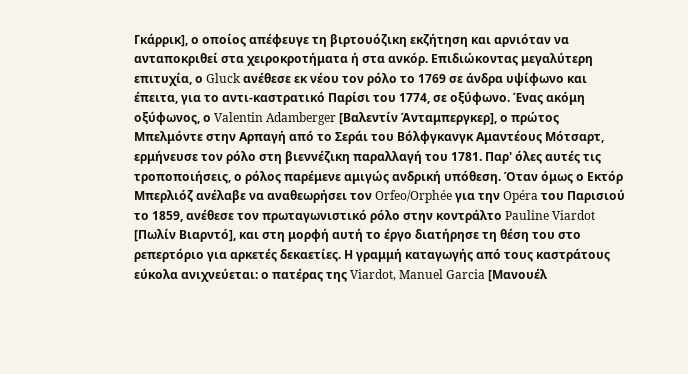Γκάρρικ], ο οποίος απέφευγε τη βιρτουόζικη εκζήτηση και αρνιόταν να ανταποκριθεί στα χειροκροτήματα ή στα ανκόρ. Επιδιώκοντας μεγαλύτερη επιτυχία, ο Gluck ανέθεσε εκ νέου τον ρόλο το 1769 σε άνδρα υψίφωνο και έπειτα, για το αντι-καστρατικό Παρίσι του 1774, σε οξύφωνο. Ένας ακόμη οξύφωνος, ο Valentin Adamberger [Βαλεντίν Άνταμπεργκερ], ο πρώτος Μπελμόντε στην Αρπαγή από το Σεράι του Βόλφγκανγκ Αμαντέους Μότσαρτ, ερμήνευσε τον ρόλο στη βιεννέζικη παραλλαγή του 1781. Παρ' όλες αυτές τις τροποποιήσεις, ο ρόλος παρέμενε αμιγώς ανδρική υπόθεση. Όταν όμως ο Εκτόρ Μπερλιόζ ανέλαβε να αναθεωρήσει τον Orfeo/Orphée για την Opéra του Παρισιού το 1859, ανέθεσε τον πρωταγωνιστικό ρόλο στην κοντράλτο Pauline Viardot [Πωλίν Βιαρντό], και στη μορφή αυτή το έργο διατήρησε τη θέση του στο ρεπερτόριο για αρκετές δεκαετίες. Η γραμμή καταγωγής από τους καστράτους εύκολα ανιχνεύεται: ο πατέρας της Viardot, Manuel Garcia [Μανουέλ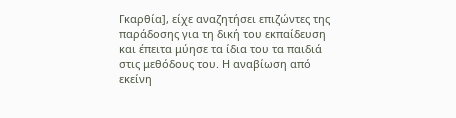Γκαρθία], είχε αναζητήσει επιζώντες της παράδοσης για τη δική του εκπαίδευση και έπειτα μύησε τα ίδια του τα παιδιά στις μεθόδους του. Η αναβίωση από εκείνη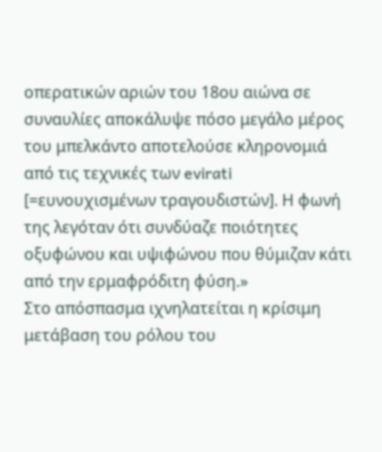οπερατικών αριών του 18ου αιώνα σε συναυλίες αποκάλυψε πόσο μεγάλο μέρος του μπελκάντο αποτελούσε κληρονομιά από τις τεχνικές των evirati [=ευνουχισμένων τραγουδιστών]. Η φωνή της λεγόταν ότι συνδύαζε ποιότητες οξυφώνου και υψιφώνου που θύμιζαν κάτι από την ερμαφρόδιτη φύση.»
Στο απόσπασμα ιχνηλατείται η κρίσιμη μετάβαση του ρόλου του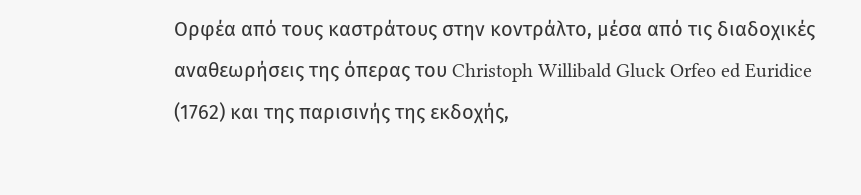Ορφέα από τους καστράτους στην κοντράλτο, μέσα από τις διαδοχικές αναθεωρήσεις της όπερας του Christoph Willibald Gluck Orfeo ed Euridice (1762) και της παρισινής της εκδοχής,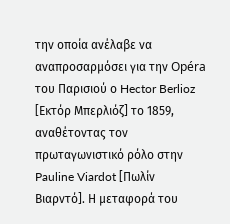την οποία ανέλαβε να αναπροσαρμόσει για την Opéra του Παρισιού ο Hector Berlioz [Εκτόρ Μπερλιόζ] το 1859, αναθέτοντας τον πρωταγωνιστικό ρόλο στην Pauline Viardot [Πωλίν Βιαρντό]. Η μεταφορά του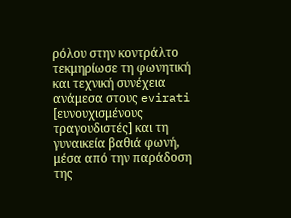ρόλου στην κοντράλτο τεκμηρίωσε τη φωνητική και τεχνική συνέχεια ανάμεσα στους evirati [ευνουχισμένους τραγουδιστές] και τη γυναικεία βαθιά φωνή, μέσα από την παράδοση της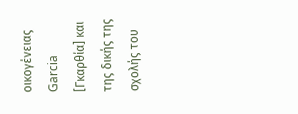οικογένειας Garcia [Γκαρθία] και της δικής της σχολής του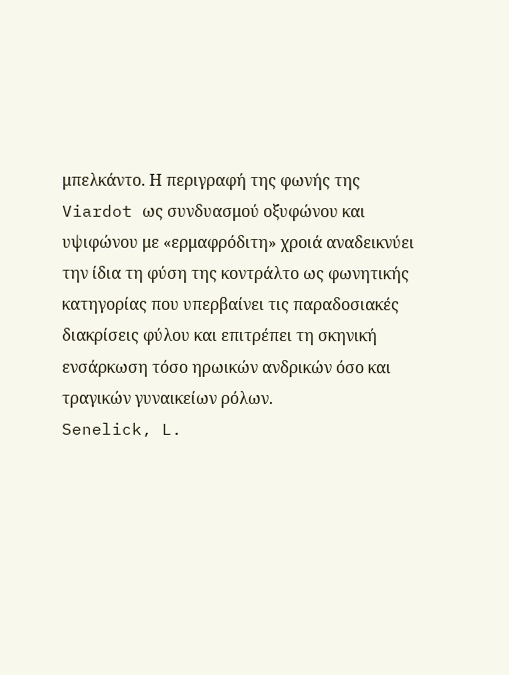μπελκάντο. Η περιγραφή της φωνής της Viardot ως συνδυασμού οξυφώνου και υψιφώνου με «ερμαφρόδιτη» χροιά αναδεικνύει την ίδια τη φύση της κοντράλτο ως φωνητικής κατηγορίας που υπερβαίνει τις παραδοσιακές διακρίσεις φύλου και επιτρέπει τη σκηνική ενσάρκωση τόσο ηρωικών ανδρικών όσο και τραγικών γυναικείων ρόλων.
Senelick, L.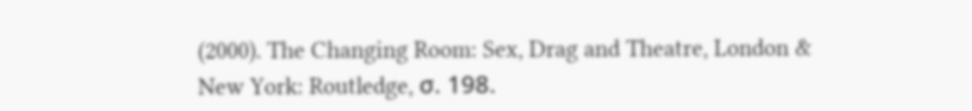(2000). The Changing Room: Sex, Drag and Theatre, London & New York: Routledge, σ. 198.